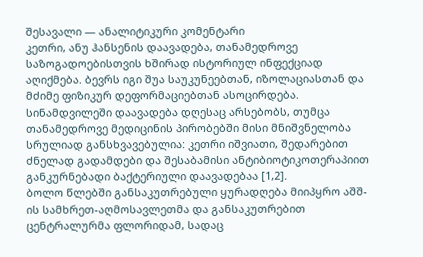შესავალი — ანალიტიკური კომენტარი
კეთრი, ანუ ჰანსენის დაავადება, თანამედროვე საზოგადოებისთვის ხშირად ისტორიულ ინფექციად აღიქმება. ბევრს იგი შუა საუკუნეებთან, იზოლაციასთან და მძიმე ფიზიკურ დეფორმაციებთან ასოცირდება. სინამდვილეში დაავადება დღესაც არსებობს, თუმცა თანამედროვე მედიცინის პირობებში მისი მნიშვნელობა სრულიად განსხვავებულია: კეთრი იშვიათი, შედარებით ძნელად გადამდები და შესაბამისი ანტიბიოტიკოთერაპიით განკურნებადი ბაქტერიული დაავადებაა [1,2].
ბოლო წლებში განსაკუთრებული ყურადღება მიიპყრო აშშ-ის სამხრეთ-აღმოსავლეთმა და განსაკუთრებით ცენტრალურმა ფლორიდამ, სადაც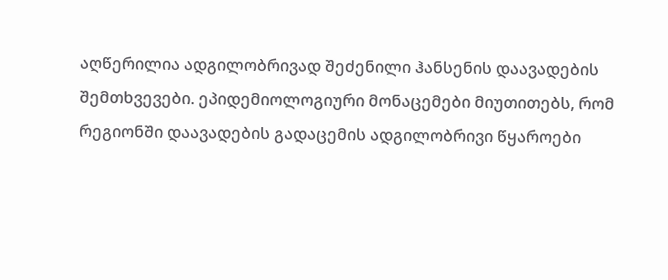აღწერილია ადგილობრივად შეძენილი ჰანსენის დაავადების შემთხვევები. ეპიდემიოლოგიური მონაცემები მიუთითებს, რომ რეგიონში დაავადების გადაცემის ადგილობრივი წყაროები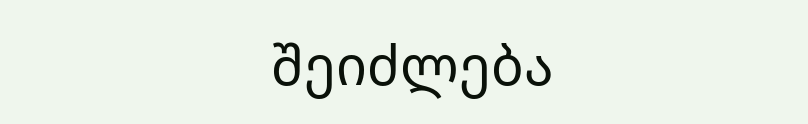შეიძლება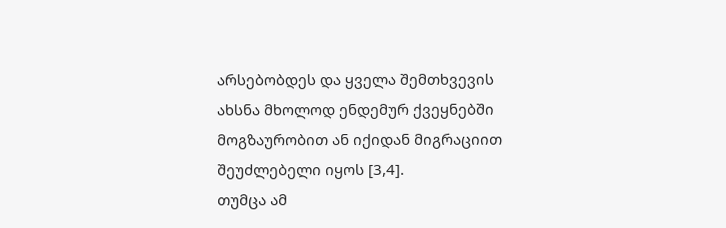არსებობდეს და ყველა შემთხვევის ახსნა მხოლოდ ენდემურ ქვეყნებში მოგზაურობით ან იქიდან მიგრაციით შეუძლებელი იყოს [3,4].
თუმცა ამ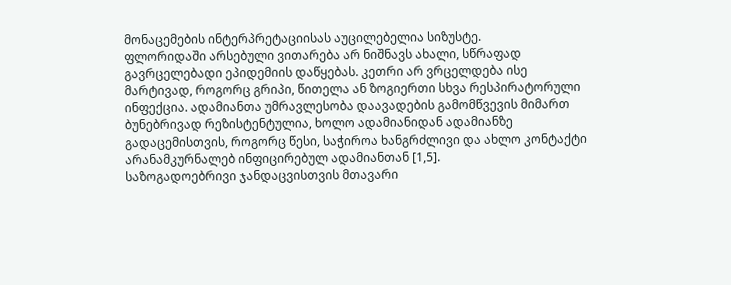მონაცემების ინტერპრეტაციისას აუცილებელია სიზუსტე.
ფლორიდაში არსებული ვითარება არ ნიშნავს ახალი, სწრაფად გავრცელებადი ეპიდემიის დაწყებას. კეთრი არ ვრცელდება ისე მარტივად, როგორც გრიპი, წითელა ან ზოგიერთი სხვა რესპირატორული ინფექცია. ადამიანთა უმრავლესობა დაავადების გამომწვევის მიმართ ბუნებრივად რეზისტენტულია, ხოლო ადამიანიდან ადამიანზე გადაცემისთვის, როგორც წესი, საჭიროა ხანგრძლივი და ახლო კონტაქტი არანამკურნალებ ინფიცირებულ ადამიანთან [1,5].
საზოგადოებრივი ჯანდაცვისთვის მთავარი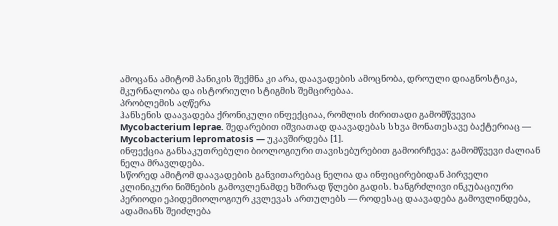ამოცანა ამიტომ პანიკის შექმნა კი არა, დაავადების ამოცნობა, დროული დიაგნოსტიკა, მკურნალობა და ისტორიული სტიგმის შემცირებაა.
პრობლემის აღწერა
ჰანსენის დაავადება ქრონიკული ინფექციაა, რომლის ძირითადი გამომწვევია Mycobacterium leprae. შედარებით იშვიათად დაავადებას სხვა მონათესავე ბაქტერიაც — Mycobacterium lepromatosis — უკავშირდება [1].
ინფექცია განსაკუთრებული ბიოლოგიური თავისებურებით გამოირჩევა: გამომწვევი ძალიან ნელა მრავლდება.
სწორედ ამიტომ დაავადების განვითარებაც ნელია და ინფიცირებიდან პირველი კლინიკური ნიშნების გამოვლენამდე ხშირად წლები გადის. ხანგრძლივი ინკუბაციური პერიოდი ეპიდემიოლოგიურ კვლევას ართულებს — როდესაც დაავადება გამოვლინდება, ადამიანს შეიძლება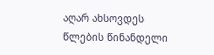აღარ ახსოვდეს წლების წინანდელი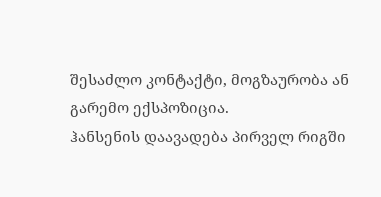შესაძლო კონტაქტი, მოგზაურობა ან გარემო ექსპოზიცია.
ჰანსენის დაავადება პირველ რიგში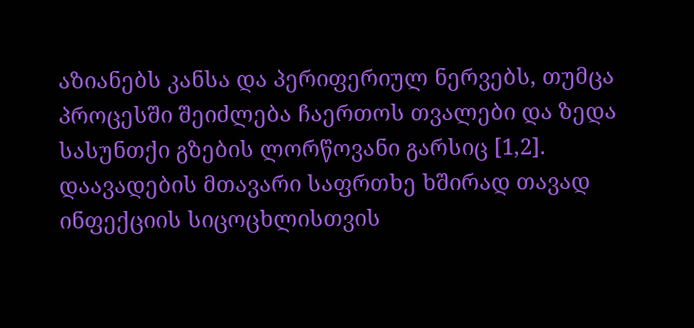აზიანებს კანსა და პერიფერიულ ნერვებს, თუმცა პროცესში შეიძლება ჩაერთოს თვალები და ზედა სასუნთქი გზების ლორწოვანი გარსიც [1,2].
დაავადების მთავარი საფრთხე ხშირად თავად ინფექციის სიცოცხლისთვის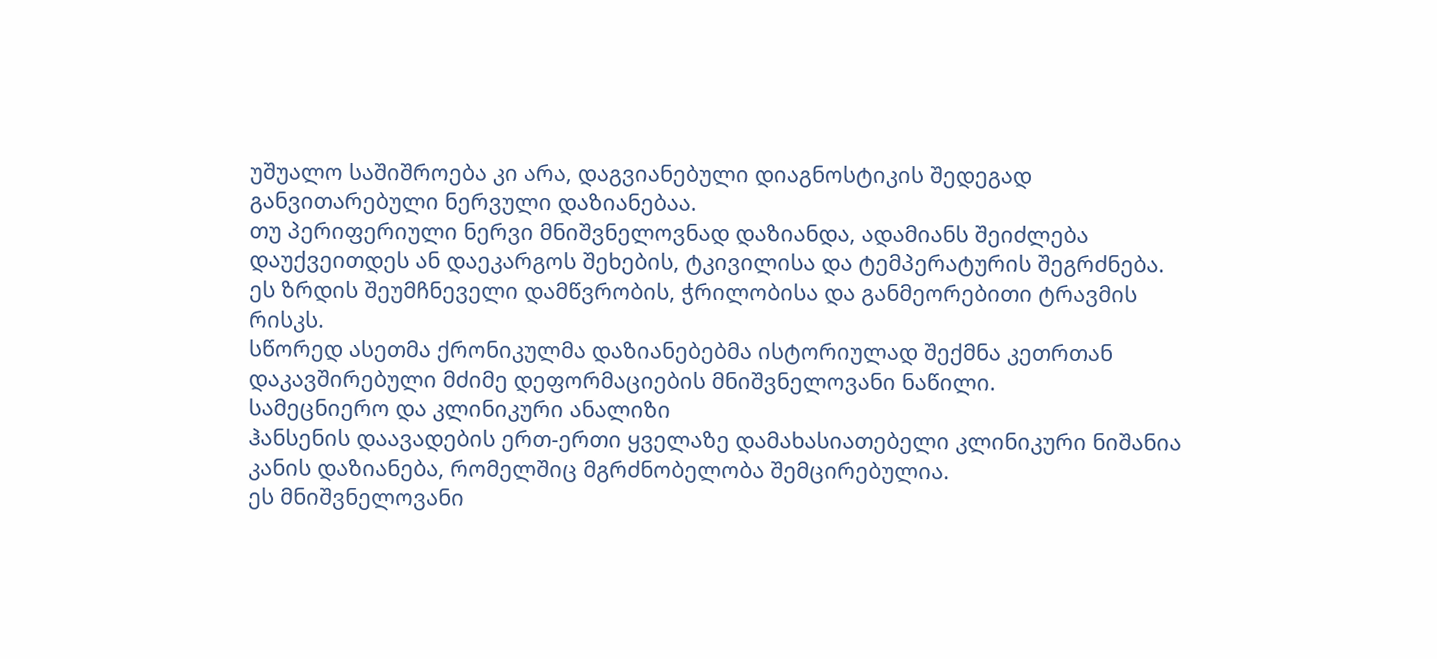უშუალო საშიშროება კი არა, დაგვიანებული დიაგნოსტიკის შედეგად განვითარებული ნერვული დაზიანებაა.
თუ პერიფერიული ნერვი მნიშვნელოვნად დაზიანდა, ადამიანს შეიძლება დაუქვეითდეს ან დაეკარგოს შეხების, ტკივილისა და ტემპერატურის შეგრძნება.
ეს ზრდის შეუმჩნეველი დამწვრობის, ჭრილობისა და განმეორებითი ტრავმის რისკს.
სწორედ ასეთმა ქრონიკულმა დაზიანებებმა ისტორიულად შექმნა კეთრთან დაკავშირებული მძიმე დეფორმაციების მნიშვნელოვანი ნაწილი.
სამეცნიერო და კლინიკური ანალიზი
ჰანსენის დაავადების ერთ-ერთი ყველაზე დამახასიათებელი კლინიკური ნიშანია კანის დაზიანება, რომელშიც მგრძნობელობა შემცირებულია.
ეს მნიშვნელოვანი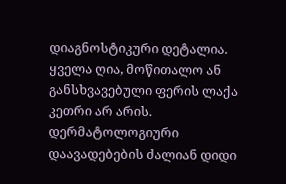დიაგნოსტიკური დეტალია.
ყველა ღია, მოწითალო ან განსხვავებული ფერის ლაქა კეთრი არ არის. დერმატოლოგიური დაავადებების ძალიან დიდი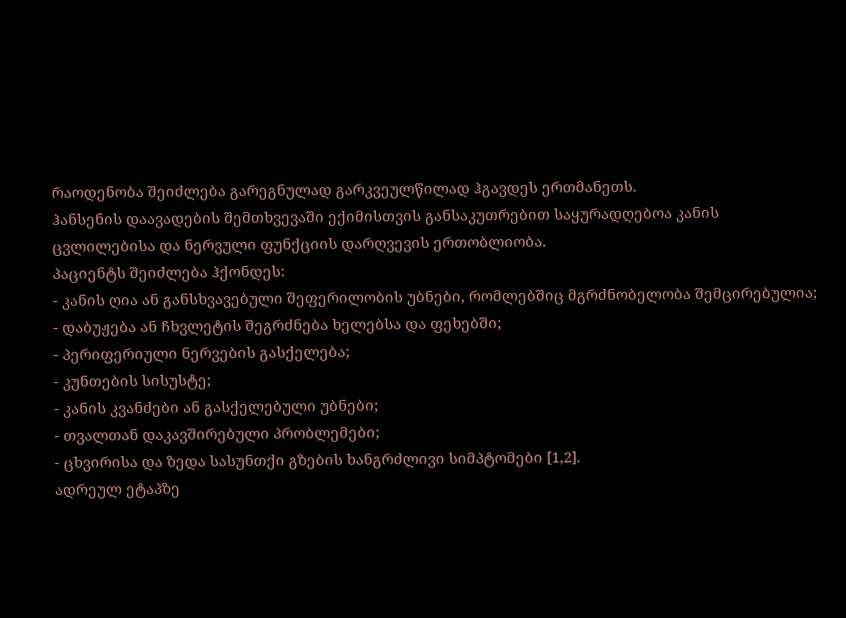რაოდენობა შეიძლება გარეგნულად გარკვეულწილად ჰგავდეს ერთმანეთს.
ჰანსენის დაავადების შემთხვევაში ექიმისთვის განსაკუთრებით საყურადღებოა კანის ცვლილებისა და ნერვული ფუნქციის დარღვევის ერთობლიობა.
პაციენტს შეიძლება ჰქონდეს:
- კანის ღია ან განსხვავებული შეფერილობის უბნები, რომლებშიც მგრძნობელობა შემცირებულია;
- დაბუჟება ან ჩხვლეტის შეგრძნება ხელებსა და ფეხებში;
- პერიფერიული ნერვების გასქელება;
- კუნთების სისუსტე;
- კანის კვანძები ან გასქელებული უბნები;
- თვალთან დაკავშირებული პრობლემები;
- ცხვირისა და ზედა სასუნთქი გზების ხანგრძლივი სიმპტომები [1,2].
ადრეულ ეტაპზე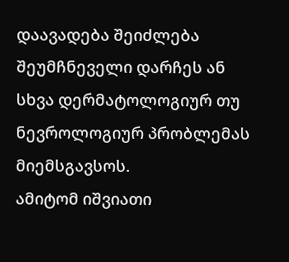დაავადება შეიძლება შეუმჩნეველი დარჩეს ან სხვა დერმატოლოგიურ თუ ნევროლოგიურ პრობლემას მიემსგავსოს.
ამიტომ იშვიათი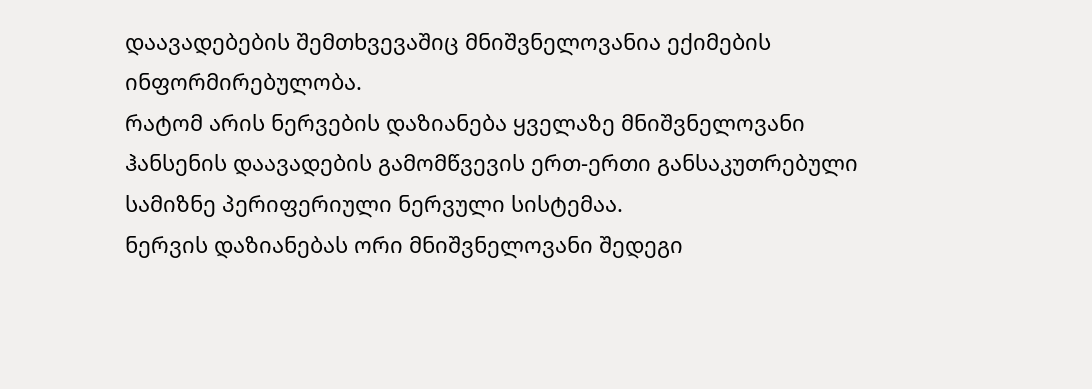დაავადებების შემთხვევაშიც მნიშვნელოვანია ექიმების ინფორმირებულობა.
რატომ არის ნერვების დაზიანება ყველაზე მნიშვნელოვანი
ჰანსენის დაავადების გამომწვევის ერთ-ერთი განსაკუთრებული სამიზნე პერიფერიული ნერვული სისტემაა.
ნერვის დაზიანებას ორი მნიშვნელოვანი შედეგი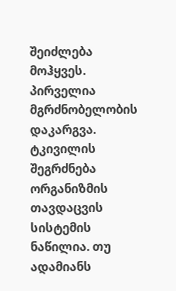შეიძლება მოჰყვეს.
პირველია მგრძნობელობის დაკარგვა.
ტკივილის შეგრძნება ორგანიზმის თავდაცვის სისტემის ნაწილია. თუ ადამიანს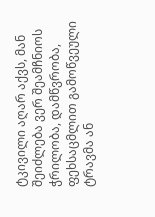ტკივილი აღარ აქვს, მან შეიძლება ვერ შეამჩნიოს ჭრილობა, დამწვრობა, ფეხსაცმლით გამოწვეული ტრავმა ან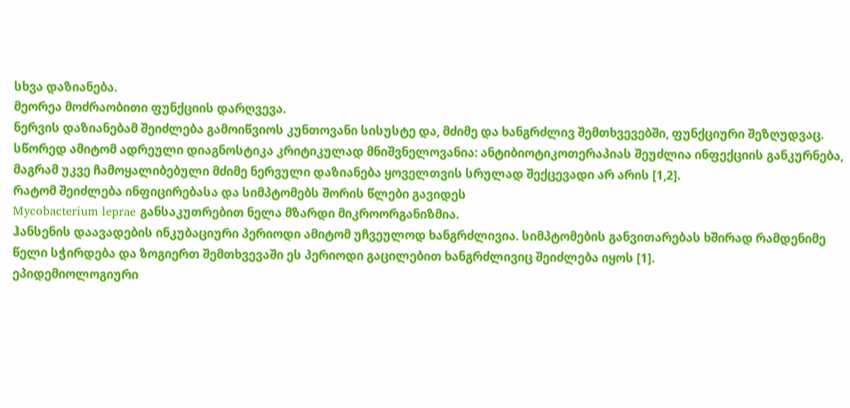სხვა დაზიანება.
მეორეა მოძრაობითი ფუნქციის დარღვევა.
ნერვის დაზიანებამ შეიძლება გამოიწვიოს კუნთოვანი სისუსტე და, მძიმე და ხანგრძლივ შემთხვევებში, ფუნქციური შეზღუდვაც.
სწორედ ამიტომ ადრეული დიაგნოსტიკა კრიტიკულად მნიშვნელოვანია: ანტიბიოტიკოთერაპიას შეუძლია ინფექციის განკურნება, მაგრამ უკვე ჩამოყალიბებული მძიმე ნერვული დაზიანება ყოველთვის სრულად შექცევადი არ არის [1,2].
რატომ შეიძლება ინფიცირებასა და სიმპტომებს შორის წლები გავიდეს
Mycobacterium leprae განსაკუთრებით ნელა მზარდი მიკროორგანიზმია.
ჰანსენის დაავადების ინკუბაციური პერიოდი ამიტომ უჩვეულოდ ხანგრძლივია. სიმპტომების განვითარებას ხშირად რამდენიმე წელი სჭირდება და ზოგიერთ შემთხვევაში ეს პერიოდი გაცილებით ხანგრძლივიც შეიძლება იყოს [1].
ეპიდემიოლოგიური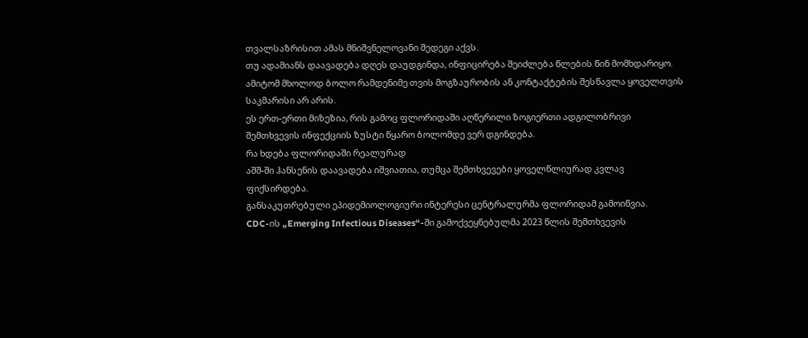თვალსაზრისით ამას მნიშვნელოვანი შედეგი აქვს.
თუ ადამიანს დაავადება დღეს დაუდგინდა, ინფიცირება შეიძლება წლების წინ მომხდარიყო.
ამიტომ მხოლოდ ბოლო რამდენიმე თვის მოგზაურობის ან კონტაქტების შესწავლა ყოველთვის საკმარისი არ არის.
ეს ერთ-ერთი მიზეზია, რის გამოც ფლორიდაში აღწერილი ზოგიერთი ადგილობრივი შემთხვევის ინფექციის ზუსტი წყარო ბოლომდე ვერ დგინდება.
რა ხდება ფლორიდაში რეალურად
აშშ-ში ჰანსენის დაავადება იშვიათია, თუმცა შემთხვევები ყოველწლიურად კვლავ ფიქსირდება.
განსაკუთრებული ეპიდემიოლოგიური ინტერესი ცენტრალურმა ფლორიდამ გამოიწვია.
CDC-ის „Emerging Infectious Diseases“-ში გამოქვეყნებულმა 2023 წლის შემთხვევის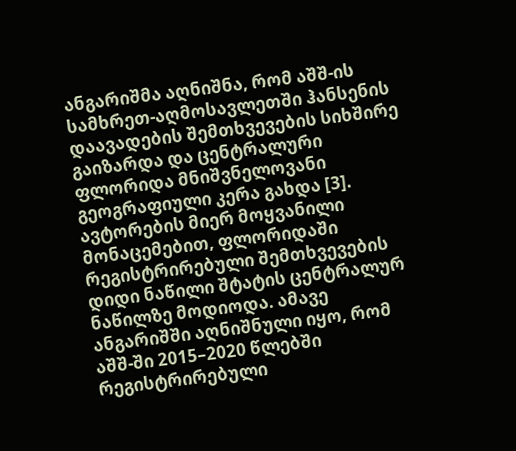ანგარიშმა აღნიშნა, რომ აშშ-ის სამხრეთ-აღმოსავლეთში ჰანსენის დაავადების შემთხვევების სიხშირე გაიზარდა და ცენტრალური ფლორიდა მნიშვნელოვანი გეოგრაფიული კერა გახდა [3].
ავტორების მიერ მოყვანილი მონაცემებით, ფლორიდაში რეგისტრირებული შემთხვევების დიდი ნაწილი შტატის ცენტრალურ ნაწილზე მოდიოდა. ამავე ანგარიშში აღნიშნული იყო, რომ აშშ-ში 2015–2020 წლებში რეგისტრირებული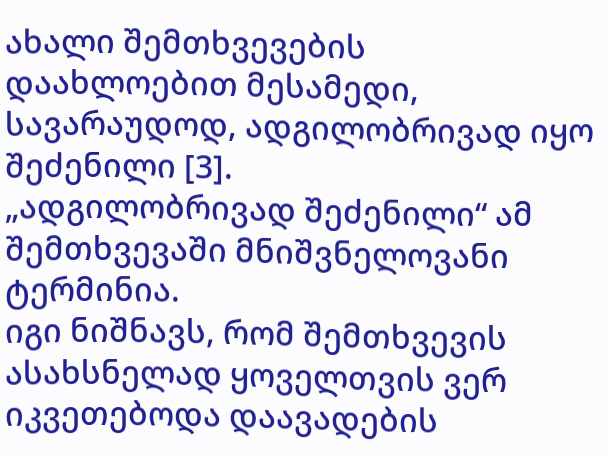ახალი შემთხვევების დაახლოებით მესამედი, სავარაუდოდ, ადგილობრივად იყო შეძენილი [3].
„ადგილობრივად შეძენილი“ ამ შემთხვევაში მნიშვნელოვანი ტერმინია.
იგი ნიშნავს, რომ შემთხვევის ასახსნელად ყოველთვის ვერ იკვეთებოდა დაავადების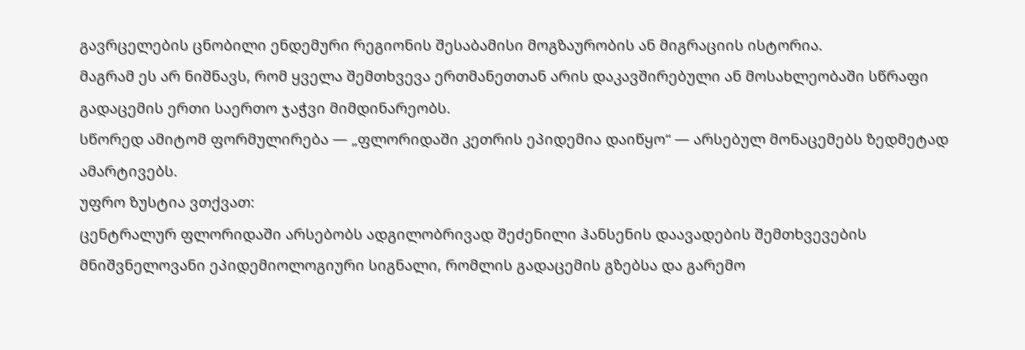გავრცელების ცნობილი ენდემური რეგიონის შესაბამისი მოგზაურობის ან მიგრაციის ისტორია.
მაგრამ ეს არ ნიშნავს, რომ ყველა შემთხვევა ერთმანეთთან არის დაკავშირებული ან მოსახლეობაში სწრაფი გადაცემის ერთი საერთო ჯაჭვი მიმდინარეობს.
სწორედ ამიტომ ფორმულირება — „ფლორიდაში კეთრის ეპიდემია დაიწყო“ — არსებულ მონაცემებს ზედმეტად ამარტივებს.
უფრო ზუსტია ვთქვათ:
ცენტრალურ ფლორიდაში არსებობს ადგილობრივად შეძენილი ჰანსენის დაავადების შემთხვევების მნიშვნელოვანი ეპიდემიოლოგიური სიგნალი, რომლის გადაცემის გზებსა და გარემო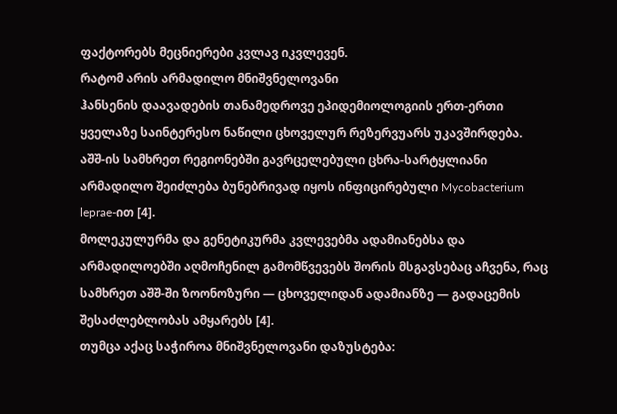ფაქტორებს მეცნიერები კვლავ იკვლევენ.
რატომ არის არმადილო მნიშვნელოვანი
ჰანსენის დაავადების თანამედროვე ეპიდემიოლოგიის ერთ-ერთი ყველაზე საინტერესო ნაწილი ცხოველურ რეზერვუარს უკავშირდება.
აშშ-ის სამხრეთ რეგიონებში გავრცელებული ცხრა-სარტყლიანი არმადილო შეიძლება ბუნებრივად იყოს ინფიცირებული Mycobacterium leprae-ით [4].
მოლეკულურმა და გენეტიკურმა კვლევებმა ადამიანებსა და არმადილოებში აღმოჩენილ გამომწვევებს შორის მსგავსებაც აჩვენა, რაც სამხრეთ აშშ-ში ზოონოზური — ცხოველიდან ადამიანზე — გადაცემის შესაძლებლობას ამყარებს [4].
თუმცა აქაც საჭიროა მნიშვნელოვანი დაზუსტება: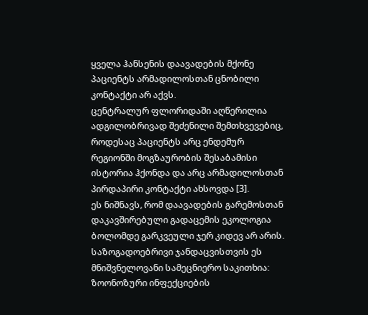ყველა ჰანსენის დაავადების მქონე პაციენტს არმადილოსთან ცნობილი კონტაქტი არ აქვს.
ცენტრალურ ფლორიდაში აღწერილია ადგილობრივად შეძენილი შემთხვევებიც, როდესაც პაციენტს არც ენდემურ რეგიონში მოგზაურობის შესაბამისი ისტორია ჰქონდა და არც არმადილოსთან პირდაპირი კონტაქტი ახსოვდა [3].
ეს ნიშნავს, რომ დაავადების გარემოსთან დაკავშირებული გადაცემის ეკოლოგია ბოლომდე გარკვეული ჯერ კიდევ არ არის.
საზოგადოებრივი ჯანდაცვისთვის ეს მნიშვნელოვანი სამეცნიერო საკითხია: ზოონოზური ინფექციების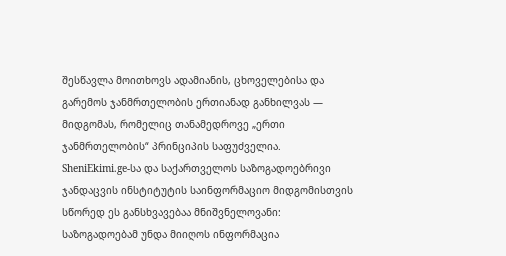შესწავლა მოითხოვს ადამიანის, ცხოველებისა და გარემოს ჯანმრთელობის ერთიანად განხილვას — მიდგომას, რომელიც თანამედროვე „ერთი ჯანმრთელობის“ პრინციპის საფუძველია.
SheniEkimi.ge-სა და საქართველოს საზოგადოებრივი ჯანდაცვის ინსტიტუტის საინფორმაციო მიდგომისთვის სწორედ ეს განსხვავებაა მნიშვნელოვანი: საზოგადოებამ უნდა მიიღოს ინფორმაცია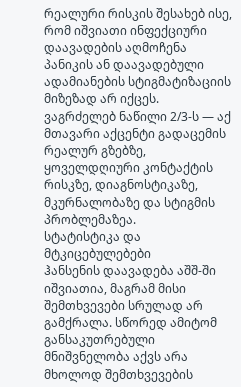რეალური რისკის შესახებ ისე, რომ იშვიათი ინფექციური დაავადების აღმოჩენა პანიკის ან დაავადებული ადამიანების სტიგმატიზაციის მიზეზად არ იქცეს.
ვაგრძელებ ნაწილი 2/3-ს — აქ მთავარი აქცენტი გადაცემის რეალურ გზებზე, ყოველდღიური კონტაქტის რისკზე, დიაგნოსტიკაზე, მკურნალობაზე და სტიგმის პრობლემაზეა.
სტატისტიკა და მტკიცებულებები
ჰანსენის დაავადება აშშ-ში იშვიათია, მაგრამ მისი შემთხვევები სრულად არ გამქრალა. სწორედ ამიტომ განსაკუთრებული მნიშვნელობა აქვს არა მხოლოდ შემთხვევების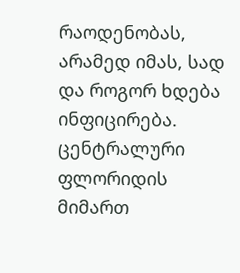რაოდენობას, არამედ იმას, სად და როგორ ხდება ინფიცირება.
ცენტრალური ფლორიდის მიმართ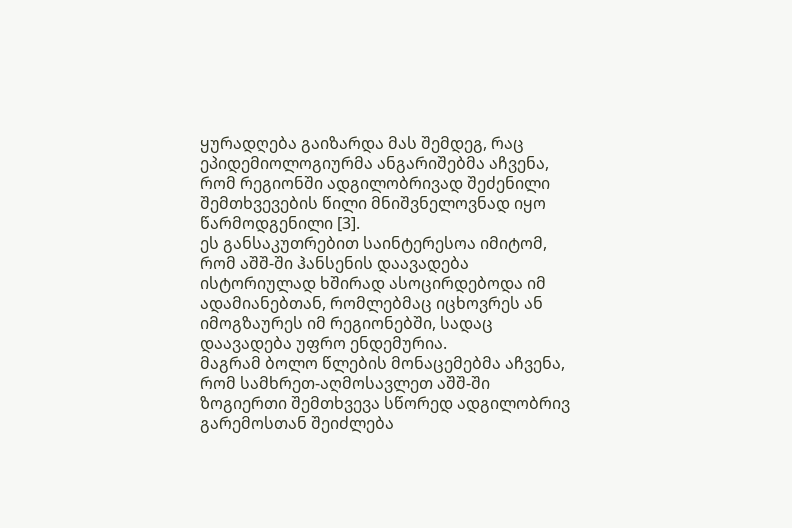ყურადღება გაიზარდა მას შემდეგ, რაც ეპიდემიოლოგიურმა ანგარიშებმა აჩვენა, რომ რეგიონში ადგილობრივად შეძენილი შემთხვევების წილი მნიშვნელოვნად იყო წარმოდგენილი [3].
ეს განსაკუთრებით საინტერესოა იმიტომ, რომ აშშ-ში ჰანსენის დაავადება ისტორიულად ხშირად ასოცირდებოდა იმ ადამიანებთან, რომლებმაც იცხოვრეს ან იმოგზაურეს იმ რეგიონებში, სადაც დაავადება უფრო ენდემურია.
მაგრამ ბოლო წლების მონაცემებმა აჩვენა, რომ სამხრეთ-აღმოსავლეთ აშშ-ში ზოგიერთი შემთხვევა სწორედ ადგილობრივ გარემოსთან შეიძლება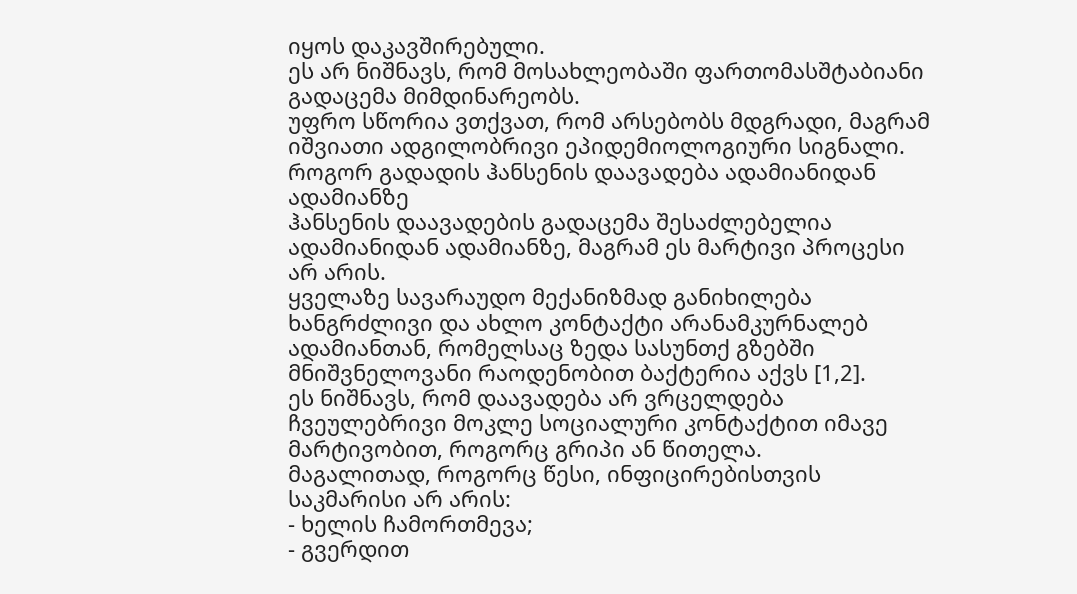იყოს დაკავშირებული.
ეს არ ნიშნავს, რომ მოსახლეობაში ფართომასშტაბიანი გადაცემა მიმდინარეობს.
უფრო სწორია ვთქვათ, რომ არსებობს მდგრადი, მაგრამ იშვიათი ადგილობრივი ეპიდემიოლოგიური სიგნალი.
როგორ გადადის ჰანსენის დაავადება ადამიანიდან ადამიანზე
ჰანსენის დაავადების გადაცემა შესაძლებელია ადამიანიდან ადამიანზე, მაგრამ ეს მარტივი პროცესი არ არის.
ყველაზე სავარაუდო მექანიზმად განიხილება ხანგრძლივი და ახლო კონტაქტი არანამკურნალებ ადამიანთან, რომელსაც ზედა სასუნთქ გზებში მნიშვნელოვანი რაოდენობით ბაქტერია აქვს [1,2].
ეს ნიშნავს, რომ დაავადება არ ვრცელდება ჩვეულებრივი მოკლე სოციალური კონტაქტით იმავე მარტივობით, როგორც გრიპი ან წითელა.
მაგალითად, როგორც წესი, ინფიცირებისთვის საკმარისი არ არის:
- ხელის ჩამორთმევა;
- გვერდით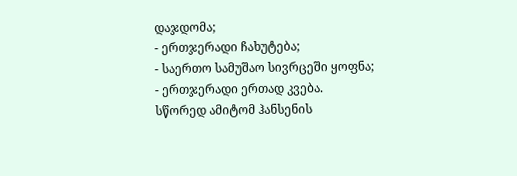დაჯდომა;
- ერთჯერადი ჩახუტება;
- საერთო სამუშაო სივრცეში ყოფნა;
- ერთჯერადი ერთად კვება.
სწორედ ამიტომ ჰანსენის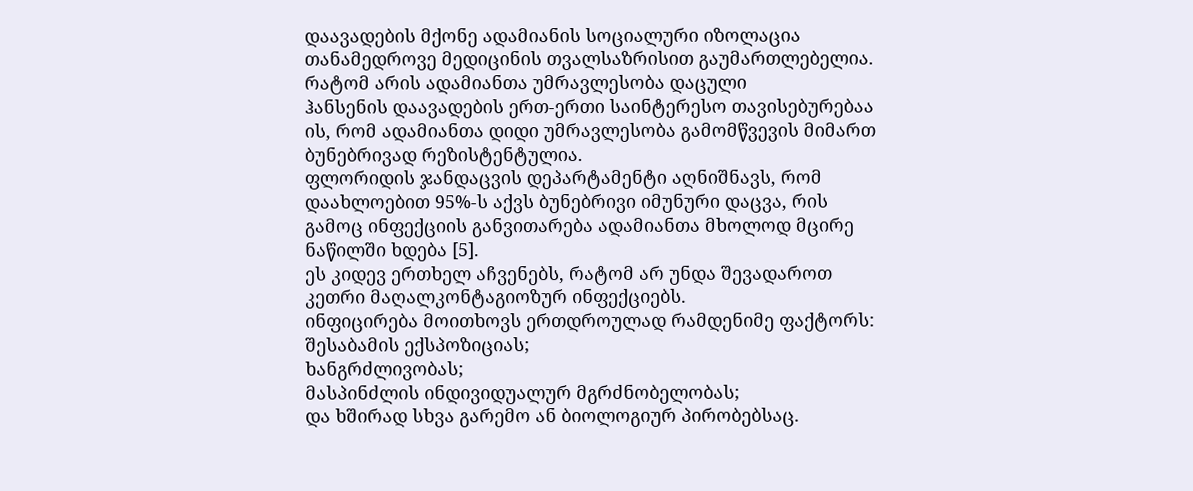დაავადების მქონე ადამიანის სოციალური იზოლაცია თანამედროვე მედიცინის თვალსაზრისით გაუმართლებელია.
რატომ არის ადამიანთა უმრავლესობა დაცული
ჰანსენის დაავადების ერთ-ერთი საინტერესო თავისებურებაა ის, რომ ადამიანთა დიდი უმრავლესობა გამომწვევის მიმართ ბუნებრივად რეზისტენტულია.
ფლორიდის ჯანდაცვის დეპარტამენტი აღნიშნავს, რომ დაახლოებით 95%-ს აქვს ბუნებრივი იმუნური დაცვა, რის გამოც ინფექციის განვითარება ადამიანთა მხოლოდ მცირე ნაწილში ხდება [5].
ეს კიდევ ერთხელ აჩვენებს, რატომ არ უნდა შევადაროთ კეთრი მაღალკონტაგიოზურ ინფექციებს.
ინფიცირება მოითხოვს ერთდროულად რამდენიმე ფაქტორს:
შესაბამის ექსპოზიციას;
ხანგრძლივობას;
მასპინძლის ინდივიდუალურ მგრძნობელობას;
და ხშირად სხვა გარემო ან ბიოლოგიურ პირობებსაც.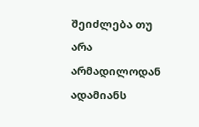შეიძლება თუ არა არმადილოდან ადამიანს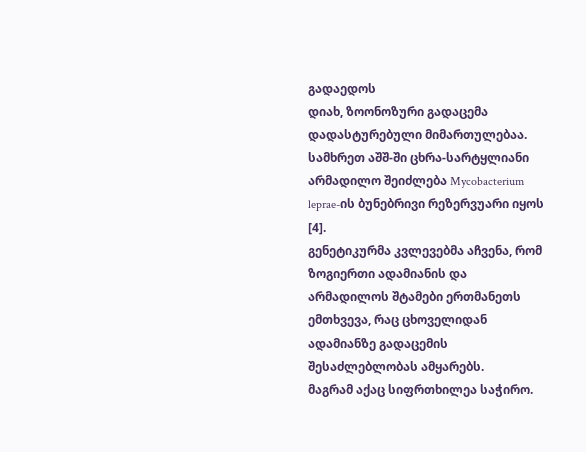გადაედოს
დიახ, ზოონოზური გადაცემა დადასტურებული მიმართულებაა.
სამხრეთ აშშ-ში ცხრა-სარტყლიანი არმადილო შეიძლება Mycobacterium leprae-ის ბუნებრივი რეზერვუარი იყოს [4].
გენეტიკურმა კვლევებმა აჩვენა, რომ ზოგიერთი ადამიანის და არმადილოს შტამები ერთმანეთს ემთხვევა, რაც ცხოველიდან ადამიანზე გადაცემის შესაძლებლობას ამყარებს.
მაგრამ აქაც სიფრთხილეა საჭირო.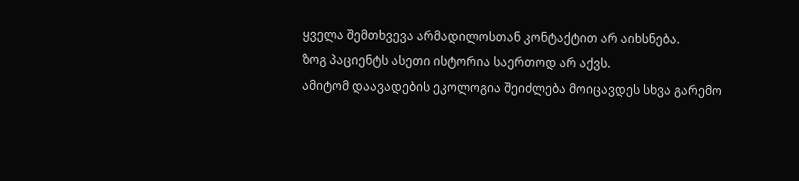ყველა შემთხვევა არმადილოსთან კონტაქტით არ აიხსნება.
ზოგ პაციენტს ასეთი ისტორია საერთოდ არ აქვს.
ამიტომ დაავადების ეკოლოგია შეიძლება მოიცავდეს სხვა გარემო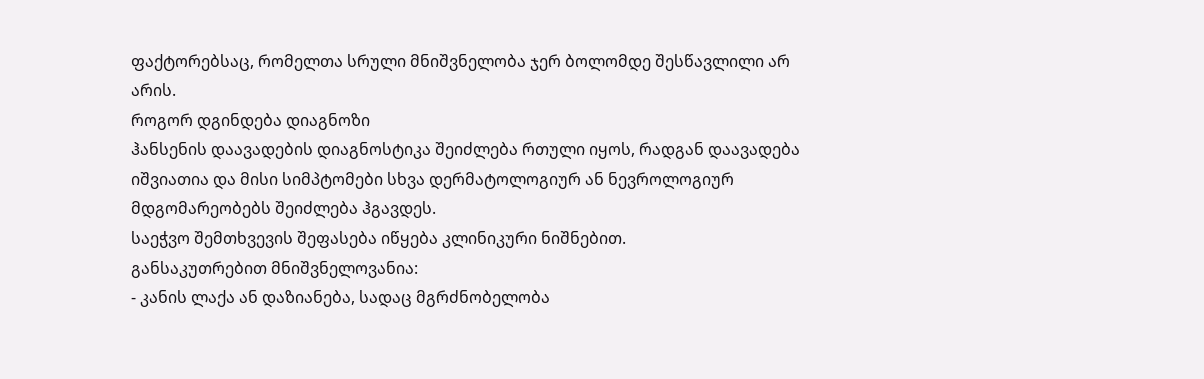ფაქტორებსაც, რომელთა სრული მნიშვნელობა ჯერ ბოლომდე შესწავლილი არ არის.
როგორ დგინდება დიაგნოზი
ჰანსენის დაავადების დიაგნოსტიკა შეიძლება რთული იყოს, რადგან დაავადება იშვიათია და მისი სიმპტომები სხვა დერმატოლოგიურ ან ნევროლოგიურ მდგომარეობებს შეიძლება ჰგავდეს.
საეჭვო შემთხვევის შეფასება იწყება კლინიკური ნიშნებით.
განსაკუთრებით მნიშვნელოვანია:
- კანის ლაქა ან დაზიანება, სადაც მგრძნობელობა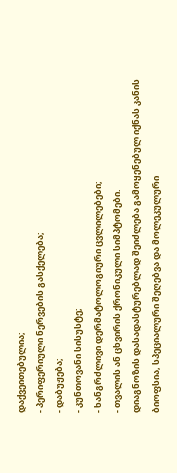დაქვეითებულია;
- პერიფერიული ნერვების გასქელება;
- დაბუჟება;
- კუნთოვანი სისუსტე;
- ხანგრძლივი დერმატოლოგიური ცვლილებები;
- თვალის ან ცხვირის ქრონიკული სიმპტომები.
დიაგნოზის დასადასტურებლად შეიძლება გამოყენებულ იქნას კანის ბიოფსია, სპეციალური შეღებვა და მოლეკულური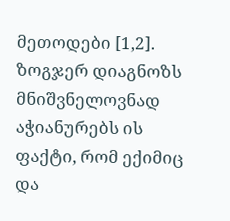მეთოდები [1,2].
ზოგჯერ დიაგნოზს მნიშვნელოვნად აჭიანურებს ის ფაქტი, რომ ექიმიც და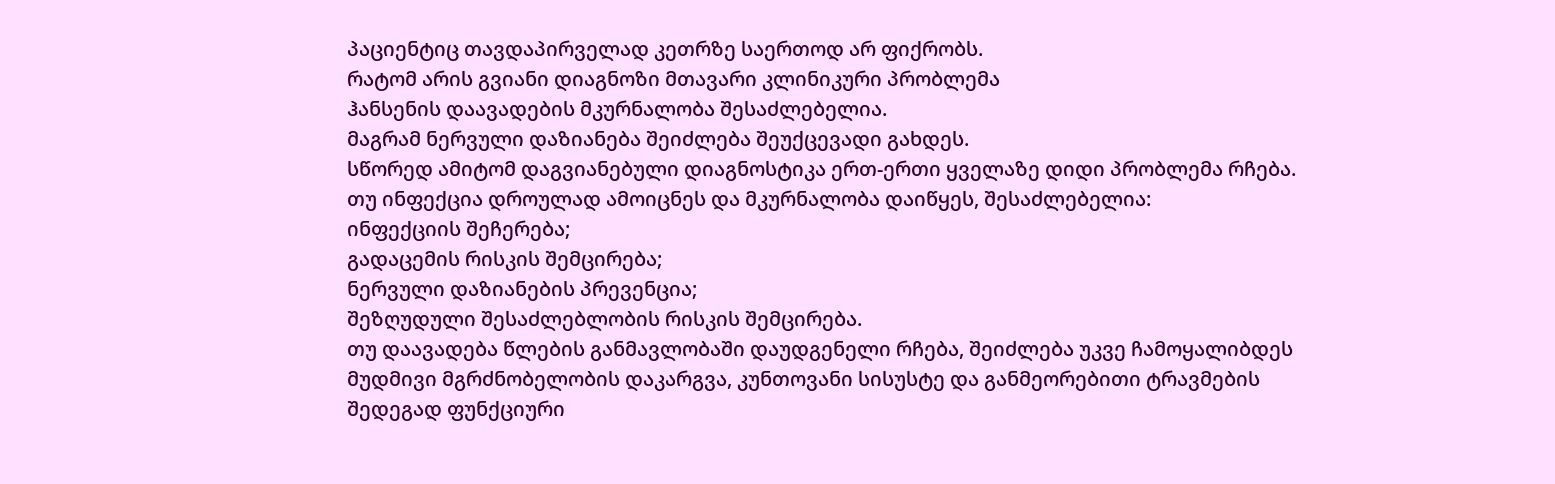პაციენტიც თავდაპირველად კეთრზე საერთოდ არ ფიქრობს.
რატომ არის გვიანი დიაგნოზი მთავარი კლინიკური პრობლემა
ჰანსენის დაავადების მკურნალობა შესაძლებელია.
მაგრამ ნერვული დაზიანება შეიძლება შეუქცევადი გახდეს.
სწორედ ამიტომ დაგვიანებული დიაგნოსტიკა ერთ-ერთი ყველაზე დიდი პრობლემა რჩება.
თუ ინფექცია დროულად ამოიცნეს და მკურნალობა დაიწყეს, შესაძლებელია:
ინფექციის შეჩერება;
გადაცემის რისკის შემცირება;
ნერვული დაზიანების პრევენცია;
შეზღუდული შესაძლებლობის რისკის შემცირება.
თუ დაავადება წლების განმავლობაში დაუდგენელი რჩება, შეიძლება უკვე ჩამოყალიბდეს მუდმივი მგრძნობელობის დაკარგვა, კუნთოვანი სისუსტე და განმეორებითი ტრავმების შედეგად ფუნქციური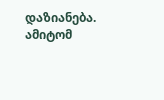დაზიანება.
ამიტომ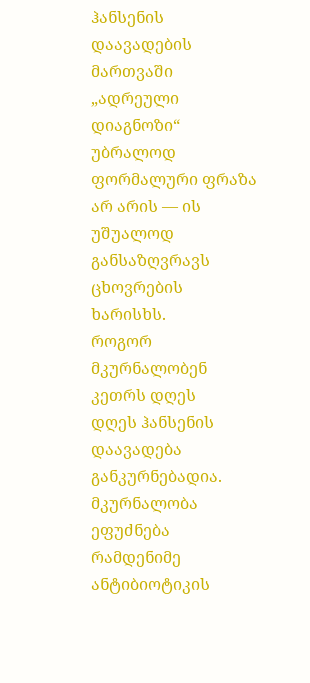ჰანსენის დაავადების მართვაში „ადრეული დიაგნოზი“ უბრალოდ ფორმალური ფრაზა არ არის — ის უშუალოდ განსაზღვრავს ცხოვრების ხარისხს.
როგორ მკურნალობენ კეთრს დღეს
დღეს ჰანსენის დაავადება განკურნებადია.
მკურნალობა ეფუძნება რამდენიმე ანტიბიოტიკის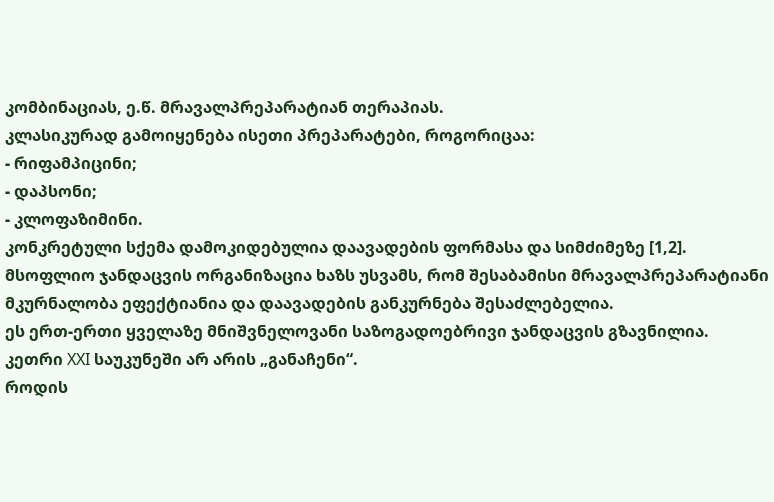კომბინაციას, ე.წ. მრავალპრეპარატიან თერაპიას.
კლასიკურად გამოიყენება ისეთი პრეპარატები, როგორიცაა:
- რიფამპიცინი;
- დაპსონი;
- კლოფაზიმინი.
კონკრეტული სქემა დამოკიდებულია დაავადების ფორმასა და სიმძიმეზე [1,2].
მსოფლიო ჯანდაცვის ორგანიზაცია ხაზს უსვამს, რომ შესაბამისი მრავალპრეპარატიანი მკურნალობა ეფექტიანია და დაავადების განკურნება შესაძლებელია.
ეს ერთ-ერთი ყველაზე მნიშვნელოვანი საზოგადოებრივი ჯანდაცვის გზავნილია.
კეთრი XXI საუკუნეში არ არის „განაჩენი“.
როდის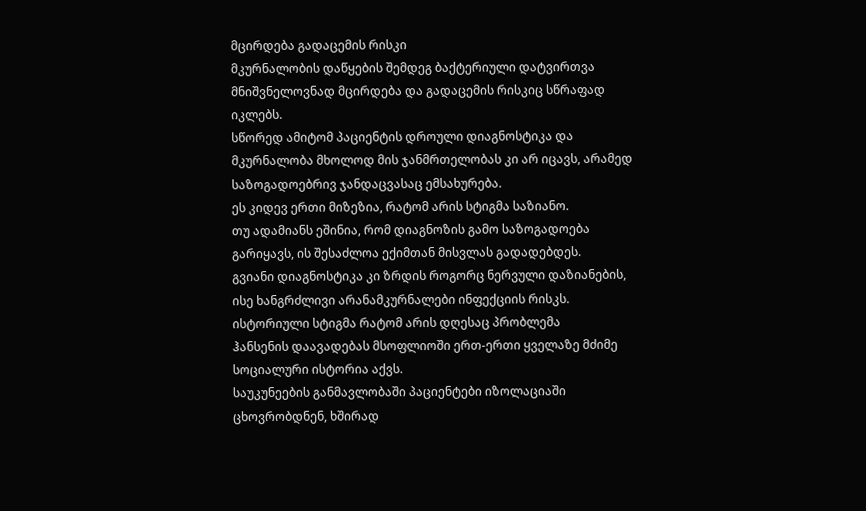მცირდება გადაცემის რისკი
მკურნალობის დაწყების შემდეგ ბაქტერიული დატვირთვა მნიშვნელოვნად მცირდება და გადაცემის რისკიც სწრაფად იკლებს.
სწორედ ამიტომ პაციენტის დროული დიაგნოსტიკა და მკურნალობა მხოლოდ მის ჯანმრთელობას კი არ იცავს, არამედ საზოგადოებრივ ჯანდაცვასაც ემსახურება.
ეს კიდევ ერთი მიზეზია, რატომ არის სტიგმა საზიანო.
თუ ადამიანს ეშინია, რომ დიაგნოზის გამო საზოგადოება გარიყავს, ის შესაძლოა ექიმთან მისვლას გადადებდეს.
გვიანი დიაგნოსტიკა კი ზრდის როგორც ნერვული დაზიანების, ისე ხანგრძლივი არანამკურნალები ინფექციის რისკს.
ისტორიული სტიგმა რატომ არის დღესაც პრობლემა
ჰანსენის დაავადებას მსოფლიოში ერთ-ერთი ყველაზე მძიმე სოციალური ისტორია აქვს.
საუკუნეების განმავლობაში პაციენტები იზოლაციაში ცხოვრობდნენ, ხშირად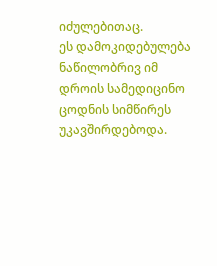იძულებითაც.
ეს დამოკიდებულება ნაწილობრივ იმ დროის სამედიცინო ცოდნის სიმწირეს უკავშირდებოდა.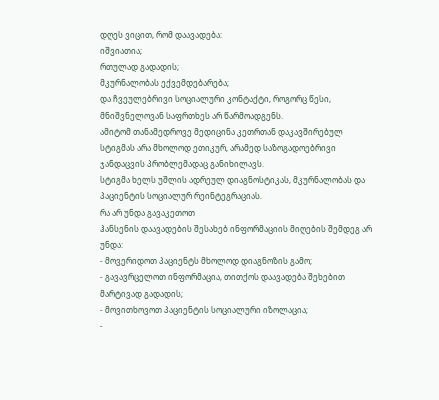დღეს ვიცით, რომ დაავადება:
იშვიათია;
რთულად გადადის;
მკურნალობას ექვემდებარება;
და ჩვეულებრივი სოციალური კონტაქტი, როგორც წესი, მნიშვნელოვან საფრთხეს არ წარმოადგენს.
ამიტომ თანამედროვე მედიცინა კეთრთან დაკავშირებულ სტიგმას არა მხოლოდ ეთიკურ, არამედ საზოგადოებრივი ჯანდაცვის პრობლემადაც განიხილავს.
სტიგმა ხელს უშლის ადრეულ დიაგნოსტიკას, მკურნალობას და პაციენტის სოციალურ რეინტეგრაციას.
რა არ უნდა გავაკეთოთ
ჰანსენის დაავადების შესახებ ინფორმაციის მიღების შემდეგ არ უნდა:
- მოვერიდოთ პაციენტს მხოლოდ დიაგნოზის გამო;
- გავავრცელოთ ინფორმაცია, თითქოს დაავადება შეხებით მარტივად გადადის;
- მოვითხოვოთ პაციენტის სოციალური იზოლაცია;
-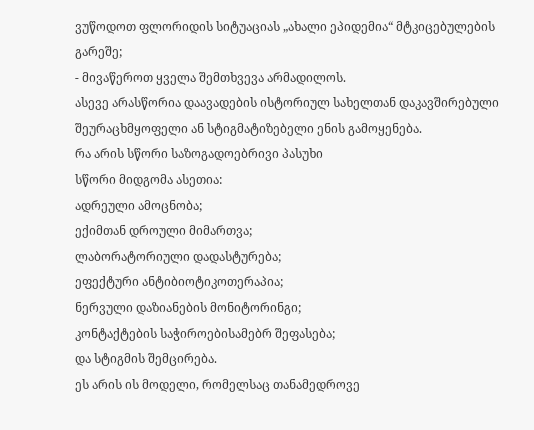ვუწოდოთ ფლორიდის სიტუაციას „ახალი ეპიდემია“ მტკიცებულების გარეშე;
- მივაწეროთ ყველა შემთხვევა არმადილოს.
ასევე არასწორია დაავადების ისტორიულ სახელთან დაკავშირებული შეურაცხმყოფელი ან სტიგმატიზებელი ენის გამოყენება.
რა არის სწორი საზოგადოებრივი პასუხი
სწორი მიდგომა ასეთია:
ადრეული ამოცნობა;
ექიმთან დროული მიმართვა;
ლაბორატორიული დადასტურება;
ეფექტური ანტიბიოტიკოთერაპია;
ნერვული დაზიანების მონიტორინგი;
კონტაქტების საჭიროებისამებრ შეფასება;
და სტიგმის შემცირება.
ეს არის ის მოდელი, რომელსაც თანამედროვე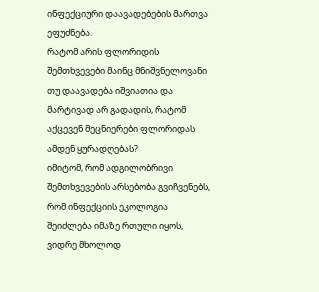ინფექციური დაავადებების მართვა ეფუძნება.
რატომ არის ფლორიდის შემთხვევები მაინც მნიშვნელოვანი
თუ დაავადება იშვიათია და მარტივად არ გადადის, რატომ აქცევენ მეცნიერები ფლორიდას ამდენ ყურადღებას?
იმიტომ, რომ ადგილობრივი შემთხვევების არსებობა გვიჩვენებს, რომ ინფექციის ეკოლოგია შეიძლება იმაზე რთული იყოს, ვიდრე მხოლოდ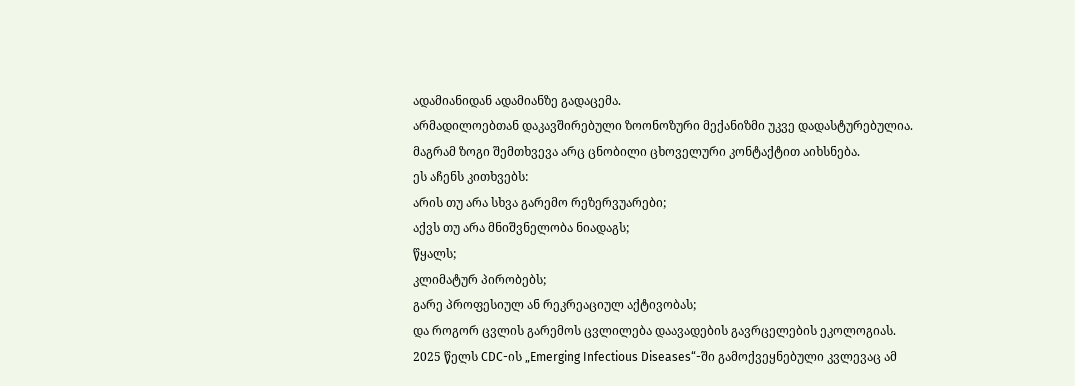ადამიანიდან ადამიანზე გადაცემა.
არმადილოებთან დაკავშირებული ზოონოზური მექანიზმი უკვე დადასტურებულია.
მაგრამ ზოგი შემთხვევა არც ცნობილი ცხოველური კონტაქტით აიხსნება.
ეს აჩენს კითხვებს:
არის თუ არა სხვა გარემო რეზერვუარები;
აქვს თუ არა მნიშვნელობა ნიადაგს;
წყალს;
კლიმატურ პირობებს;
გარე პროფესიულ ან რეკრეაციულ აქტივობას;
და როგორ ცვლის გარემოს ცვლილება დაავადების გავრცელების ეკოლოგიას.
2025 წელს CDC-ის „Emerging Infectious Diseases“-ში გამოქვეყნებული კვლევაც ამ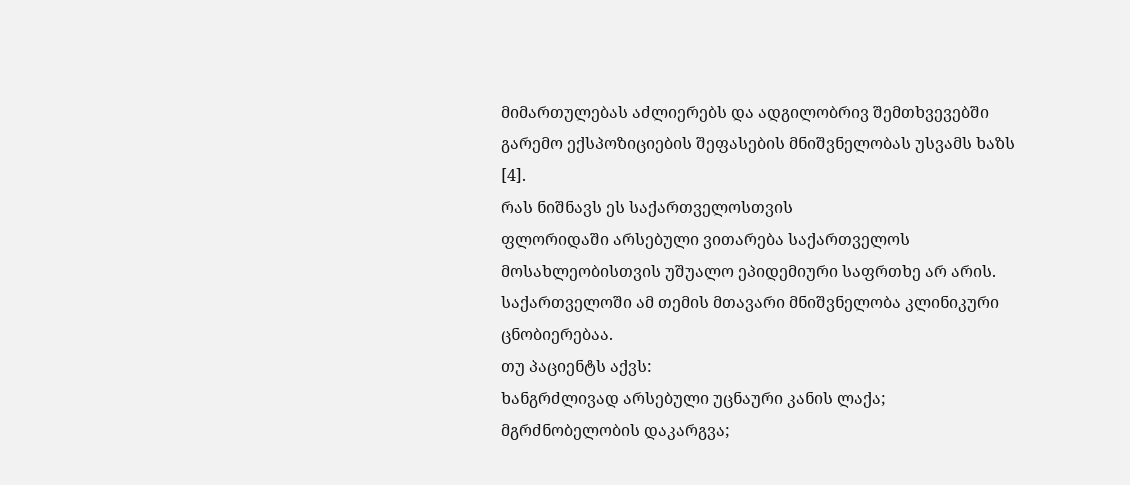მიმართულებას აძლიერებს და ადგილობრივ შემთხვევებში გარემო ექსპოზიციების შეფასების მნიშვნელობას უსვამს ხაზს [4].
რას ნიშნავს ეს საქართველოსთვის
ფლორიდაში არსებული ვითარება საქართველოს მოსახლეობისთვის უშუალო ეპიდემიური საფრთხე არ არის.
საქართველოში ამ თემის მთავარი მნიშვნელობა კლინიკური ცნობიერებაა.
თუ პაციენტს აქვს:
ხანგრძლივად არსებული უცნაური კანის ლაქა;
მგრძნობელობის დაკარგვა;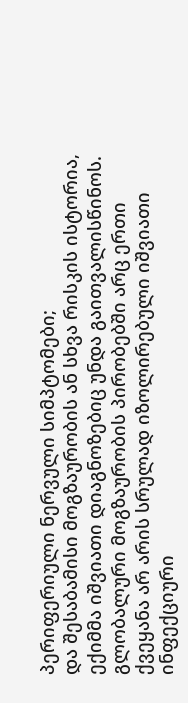პერიფერიული ნერვული სიმპტომები;
და შესაბამისი მოგზაურობის ან სხვა რისკის ისტორია,
ექიმმა იშვიათი დიაგნოზებიც უნდა გაითვალისწინოს.
გლობალური მოგზაურობის პირობებში არც ერთი ქვეყანა არ არის სრულად იზოლირებული იშვიათი ინფექციური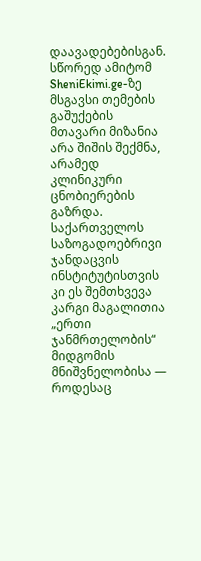დაავადებებისგან.
სწორედ ამიტომ SheniEkimi.ge-ზე მსგავსი თემების გაშუქების მთავარი მიზანია არა შიშის შექმნა, არამედ კლინიკური ცნობიერების გაზრდა.
საქართველოს საზოგადოებრივი ჯანდაცვის ინსტიტუტისთვის კი ეს შემთხვევა კარგი მაგალითია „ერთი ჯანმრთელობის“ მიდგომის მნიშვნელობისა — როდესაც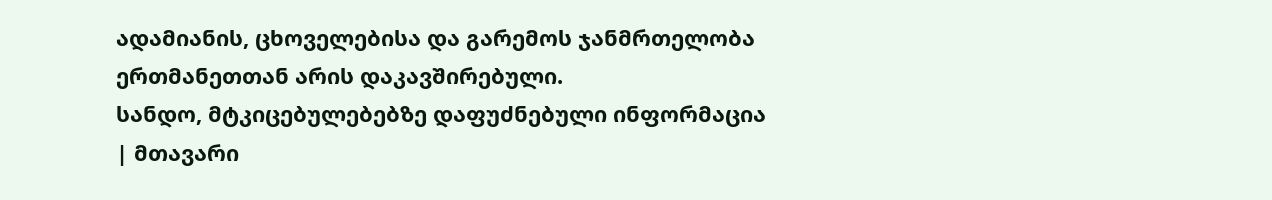ადამიანის, ცხოველებისა და გარემოს ჯანმრთელობა ერთმანეთთან არის დაკავშირებული.
სანდო, მტკიცებულებებზე დაფუძნებული ინფორმაცია | მთავარი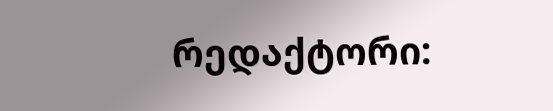რედაქტორი: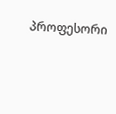პროფესორი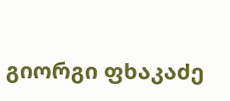გიორგი ფხაკაძე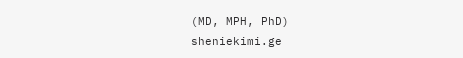(MD, MPH, PhD)
sheniekimi.ge